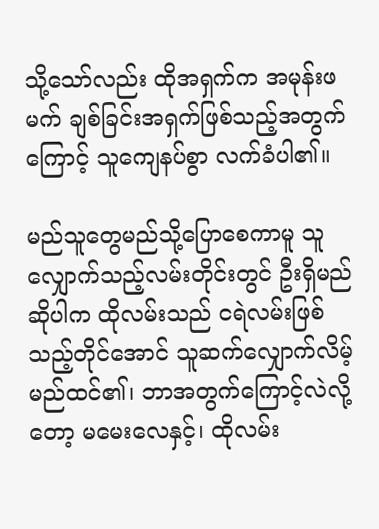သို့သော်လည်း ထိုအရှက်က အမုန်းဖမက် ချစ်ခြင်းအရှက်ဖြစ်သည့်အတွက်ကြောင့် သူကျေနပ်စွာ လက်ခံပါ၏။

မည်သူတွေမည်သို့ပြောစေကာမူ သူလျှောက်သည့်လမ်းတိုင်းတွင် ဦးရှိမည်ဆိုပါက ထိုလမ်းသည် ငရဲလမ်းဖြစ်သည့်တိုင်အောင် သူဆက်လျှောက်လိမ့်မည်ထင်၏၊ ဘာအတွက်ကြောင့်လဲလို့တော့ မမေးလေနှင့်၊ ထိုလမ်း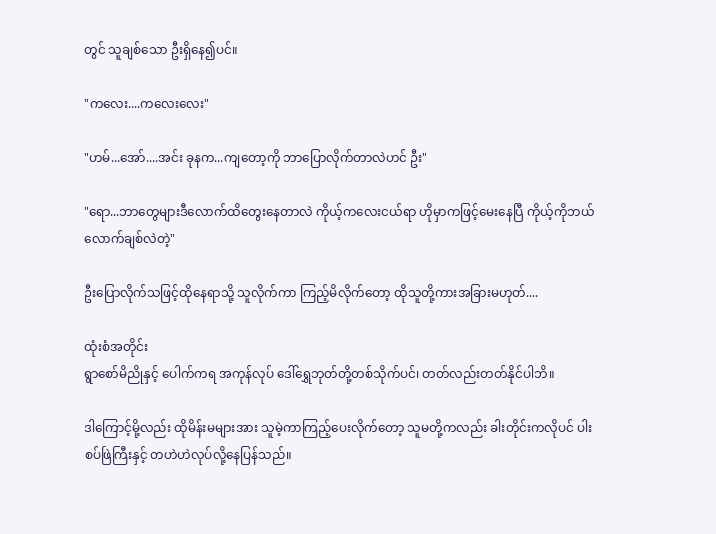တွင် သူချစ်သော ဦးရှိနေ၍ပင်။

"ကလေး....ကလေးလေး"

"ဟမ်...အော်....အင်း ခုနက...ကျတော့ကို ဘာပြောလိုက်တာလဲဟင် ဦး"

"ရော...ဘာတွေများဒီလောက်ထိတွေးနေတာလဲ ကိုယ့်ကလေးငယ်ရာ ဟိုမှာကဖြင့်မေးနေပြီ ကိုယ့်ကိုဘယ်လောက်ချစ်လဲတဲ့"

ဦးပြောလိုက်သဖြင့်ထိုနေရာသို့ သူလိုက်ကာ ကြည့်မိလိုက်တော့ ထိုသူတို့ကားအခြားမဟုတ်....

ထုံးစံအတိုင်း
ရွာစော်မိညိုနှင့် ပေါက်ကရ အကုန်လုပ် ဒေါ်ရွှေဘုတ်တို့တစ်သိုက်ပင်၊ တတ်လည်းတတ်နိုင်ပါဘိ။

ဒါကြောင့်မို့လည်း ထိုမိန်းမများအား သူမဲ့ကာကြည့်ပေးလိုက်တော့ သူမတို့ကလည်း ခါးတိုင်းကလိုပင် ပါးစပ်ဖြဲကြီးနှင့် တဟဲဟဲလုပ်လို့နေပြန်သည်။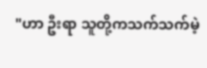"ဟာ ဦးရာ သူတို့ကသက်သက်မဲ့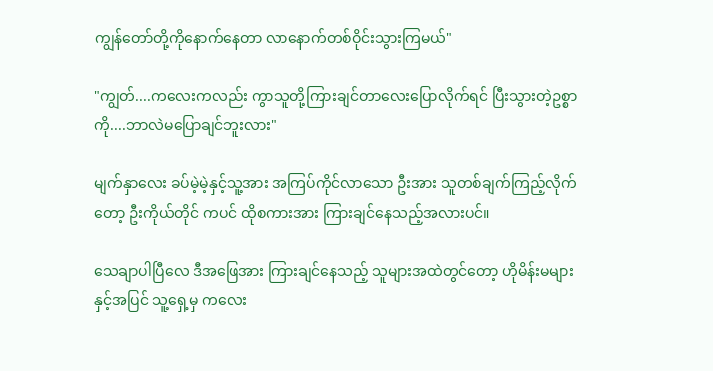ကျွန်တော်တို့ကိုနောက်နေတာ လာနောက်တစ်ဝိုင်းသွားကြမယ်"

"ကျွတ်....ကလေးကလည်း ကွာသူတို့ကြားချင်တာလေးပြောလိုက်ရင် ပြီးသွားတဲ့ဥစ္စာကို....ဘာလဲမပြောချင်ဘူးလား"

မျက်နှာလေး ခပ်မဲ့မဲ့နှင့်သူ့အား အကြပ်ကိုင်လာသော ဦးအား သူတစ်ချက်ကြည့်လိုက်တော့ ဦးကိုယ်တိုင် ကပင် ထိုစကားအား ကြားချင်နေသည့်အလားပင်။

သေချာပါပြီလေ ဒီအဖြေအား ကြားချင်နေသည့် သူများအထဲတွင်တော့ ဟိုမိန်းမများနှင့်အပြင် သူ့ရှေ့မှ ကလေး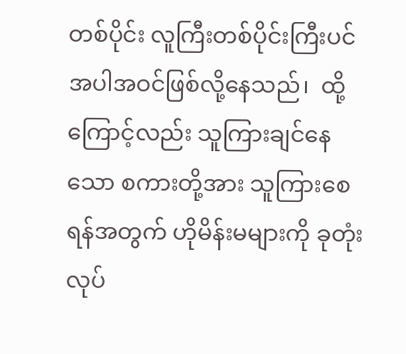တစ်ပိုင်း လူကြီးတစ်ပိုင်းကြီးပင် အပါအဝင်ဖြစ်လို့နေသည်၊  ထို့ကြောင့်လည်း သူကြားချင်နေသော စကားတို့အား သူကြားစေရန်အတွက် ဟိုမိန်းမများကို ခုတုံးလုပ်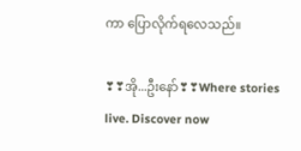ကာ ပြောလိုက်ရလေသည်။

❣❣အို...ဦးနော်❣❣Where stories live. Discover now